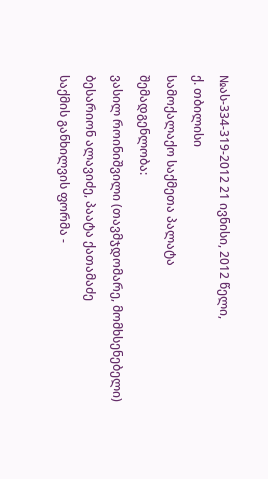№ას-334-319-2012 21 ივნისი, 2012 წელი,
ქ. თბილისი
სამოქალაქო საქმეთა პალატა
შემადგენლობა:
ვასილ როინიშვილი (თავმჯდომარე, მომხსენებელი)
ბესარიონ ალავიძე, პაატა ქათამაძე
საქმის განხილვის ფორმა -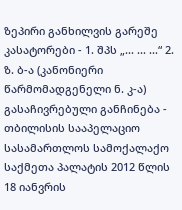ზეპირი განხილვის გარეშე
კასატორები - 1. შპს „... ... ...“ 2. ზ. ბ-ა (კანონიერი წარმომადგენელი ნ. კ-ა)
გასაჩივრებული განჩინება - თბილისის სააპელაციო სასამართლოს სამოქალაქო საქმეთა პალატის 2012 წლის 18 იანვრის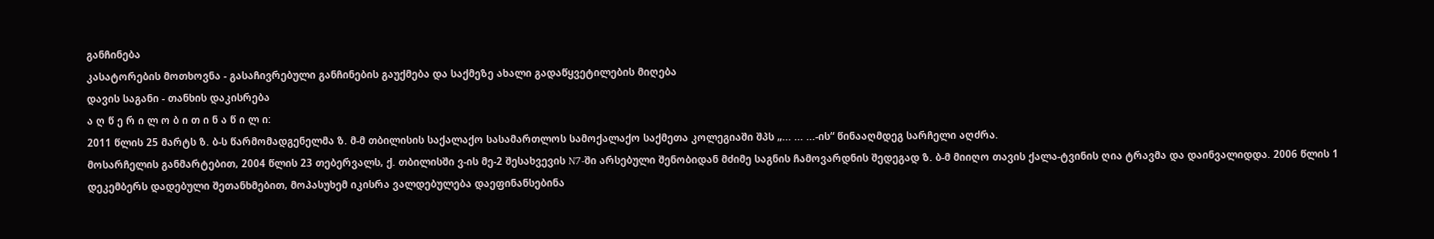განჩინება
კასატორების მოთხოვნა - გასაჩივრებული განჩინების გაუქმება და საქმეზე ახალი გადაწყვეტილების მიღება
დავის საგანი - თანხის დაკისრება
ა ღ წ ე რ ი ლ ო ბ ი თ ი ნ ა წ ი ლ ი:
2011 წლის 25 მარტს ზ. ბ-ს წარმომადგენელმა ზ. მ-მ თბილისის საქალაქო სასამართლოს სამოქალაქო საქმეთა კოლეგიაში შპს „... ... ...-ის“ წინააღმდეგ სარჩელი აღძრა.
მოსარჩელის განმარტებით, 2004 წლის 23 თებერვალს, ქ. თბილისში ვ-ის მე-2 შესახვევის N7-ში არსებული შენობიდან მძიმე საგნის ჩამოვარდნის შედეგად ზ. ბ-მ მიიღო თავის ქალა-ტვინის ღია ტრავმა და დაინვალიდდა. 2006 წლის 1 დეკემბერს დადებული შეთანხმებით, მოპასუხემ იკისრა ვალდებულება დაეფინანსებინა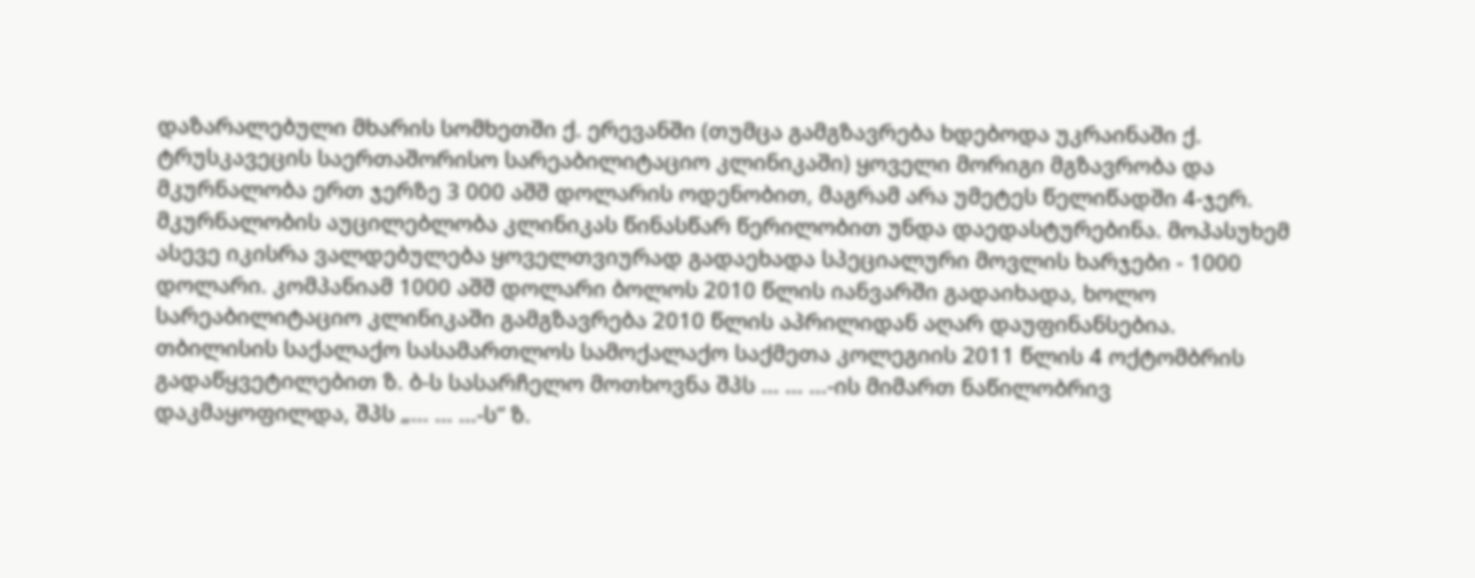დაზარალებული მხარის სომხეთში ქ. ერევანში (თუმცა გამგზავრება ხდებოდა უკრაინაში ქ. ტრუსკავეცის საერთაშორისო სარეაბილიტაციო კლინიკაში) ყოველი მორიგი მგზავრობა და მკურნალობა ერთ ჯერზე 3 000 აშშ დოლარის ოდენობით, მაგრამ არა უმეტეს წელიწადში 4-ჯერ. მკურნალობის აუცილებლობა კლინიკას წინასწარ წერილობით უნდა დაედასტურებინა. მოპასუხემ ასევე იკისრა ვალდებულება ყოველთვიურად გადაეხადა სპეციალური მოვლის ხარჯები - 1000 დოლარი. კომპანიამ 1000 აშშ დოლარი ბოლოს 2010 წლის იანვარში გადაიხადა, ხოლო სარეაბილიტაციო კლინიკაში გამგზავრება 2010 წლის აპრილიდან აღარ დაუფინანსებია.
თბილისის საქალაქო სასამართლოს სამოქალაქო საქმეთა კოლეგიის 2011 წლის 4 ოქტომბრის გადაწყვეტილებით ზ. ბ-ს სასარჩელო მოთხოვნა შპს ... ... ...-ის მიმართ ნაწილობრივ დაკმაყოფილდა, შპს „... ... ...-ს“ ზ.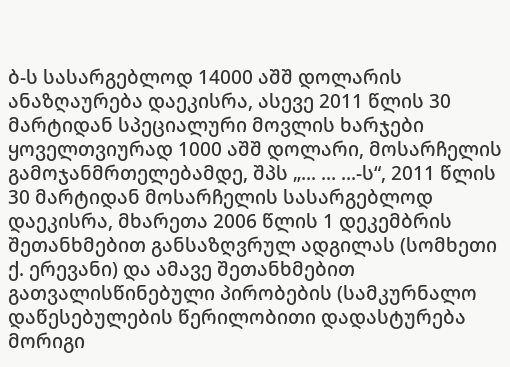ბ-ს სასარგებლოდ 14000 აშშ დოლარის ანაზღაურება დაეკისრა, ასევე 2011 წლის 30 მარტიდან სპეციალური მოვლის ხარჯები ყოველთვიურად 1000 აშშ დოლარი, მოსარჩელის გამოჯანმრთელებამდე, შპს „... ... ...-ს“, 2011 წლის 30 მარტიდან მოსარჩელის სასარგებლოდ დაეკისრა, მხარეთა 2006 წლის 1 დეკემბრის შეთანხმებით განსაზღვრულ ადგილას (სომხეთი ქ. ერევანი) და ამავე შეთანხმებით გათვალისწინებული პირობების (სამკურნალო დაწესებულების წერილობითი დადასტურება მორიგი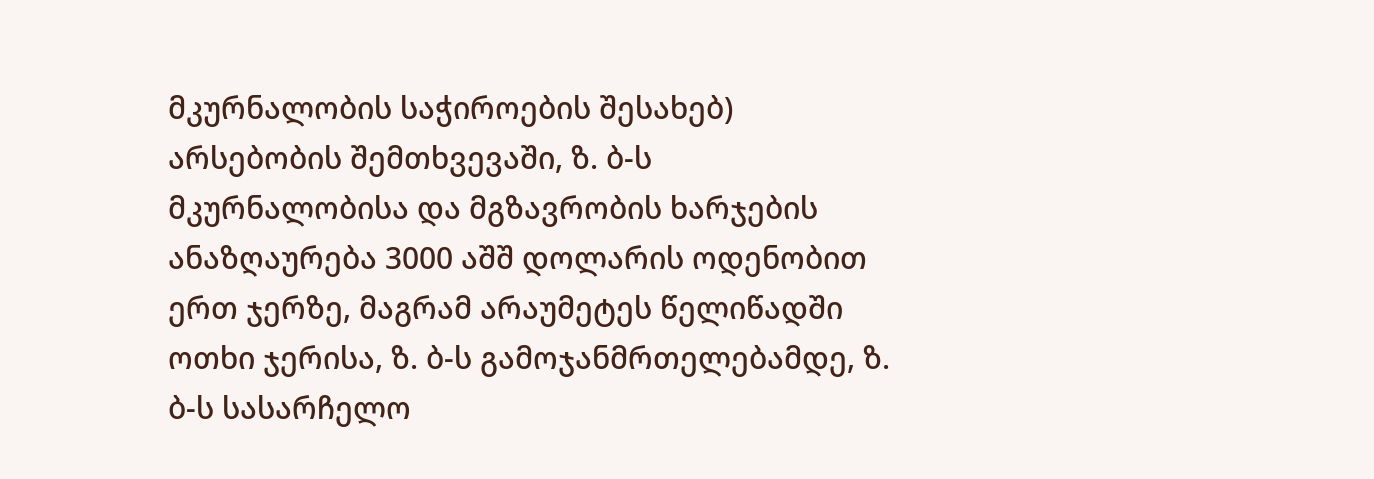მკურნალობის საჭიროების შესახებ) არსებობის შემთხვევაში, ზ. ბ-ს მკურნალობისა და მგზავრობის ხარჯების ანაზღაურება 3000 აშშ დოლარის ოდენობით ერთ ჯერზე, მაგრამ არაუმეტეს წელიწადში ოთხი ჯერისა, ზ. ბ-ს გამოჯანმრთელებამდე, ზ. ბ-ს სასარჩელო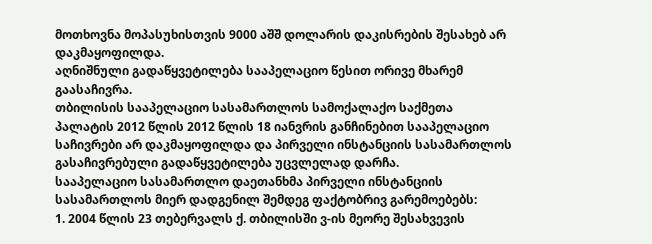მოთხოვნა მოპასუხისთვის 9000 აშშ დოლარის დაკისრების შესახებ არ დაკმაყოფილდა.
აღნიშნული გადაწყვეტილება სააპელაციო წესით ორივე მხარემ გაასაჩივრა.
თბილისის სააპელაციო სასამართლოს სამოქალაქო საქმეთა პალატის 2012 წლის 2012 წლის 18 იანვრის განჩინებით სააპელაციო საჩივრები არ დაკმაყოფილდა და პირველი ინსტანციის სასამართლოს გასაჩივრებული გადაწყვეტილება უცვლელად დარჩა.
სააპელაციო სასამართლო დაეთანხმა პირველი ინსტანციის სასამართლოს მიერ დადგენილ შემდეგ ფაქტობრივ გარემოებებს:
1. 2004 წლის 23 თებერვალს ქ. თბილისში ვ-ის მეორე შესახვევის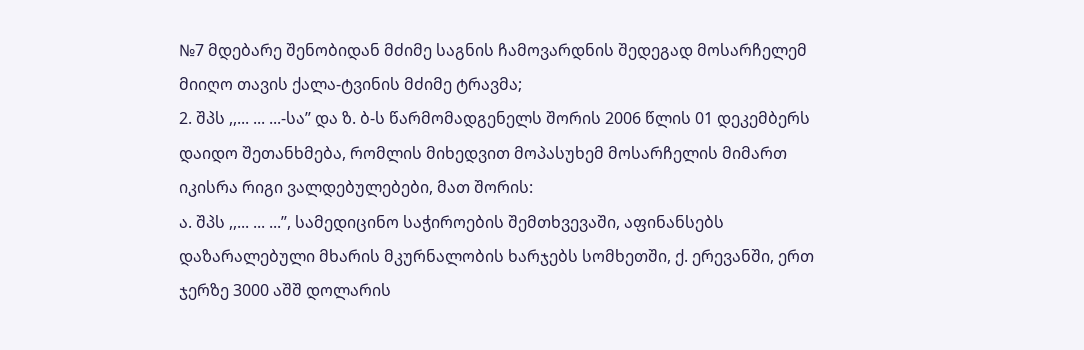№7 მდებარე შენობიდან მძიმე საგნის ჩამოვარდნის შედეგად მოსარჩელემ მიიღო თავის ქალა-ტვინის მძიმე ტრავმა;
2. შპს ,,... ... ...-სა’’ და ზ. ბ-ს წარმომადგენელს შორის 2006 წლის 01 დეკემბერს დაიდო შეთანხმება, რომლის მიხედვით მოპასუხემ მოსარჩელის მიმართ იკისრა რიგი ვალდებულებები, მათ შორის:
ა. შპს ,,... ... ...’’, სამედიცინო საჭიროების შემთხვევაში, აფინანსებს დაზარალებული მხარის მკურნალობის ხარჯებს სომხეთში, ქ. ერევანში, ერთ ჯერზე 3000 აშშ დოლარის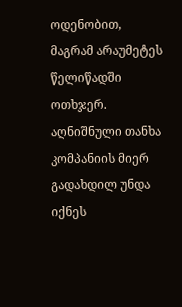ოდენობით, მაგრამ არაუმეტეს წელიწადში ოთხჯერ. აღნიშნული თანხა კომპანიის მიერ გადახდილ უნდა იქნეს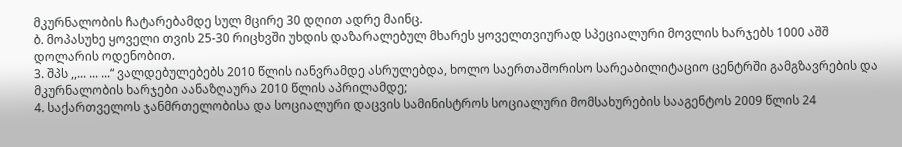მკურნალობის ჩატარებამდე სულ მცირე 30 დღით ადრე მაინც.
ბ. მოპასუხე ყოველი თვის 25-30 რიცხვში უხდის დაზარალებულ მხარეს ყოველთვიურად სპეციალური მოვლის ხარჯებს 1000 აშშ დოლარის ოდენობით.
3. შპს ,,... ... ...“ ვალდებულებებს 2010 წლის იანვრამდე ასრულებდა, ხოლო საერთაშორისო სარეაბილიტაციო ცენტრში გამგზავრების და მკურნალობის ხარჯები აანაზღაურა 2010 წლის აპრილამდე;
4. საქართველოს ჯანმრთელობისა და სოციალური დაცვის სამინისტროს სოციალური მომსახურების სააგენტოს 2009 წლის 24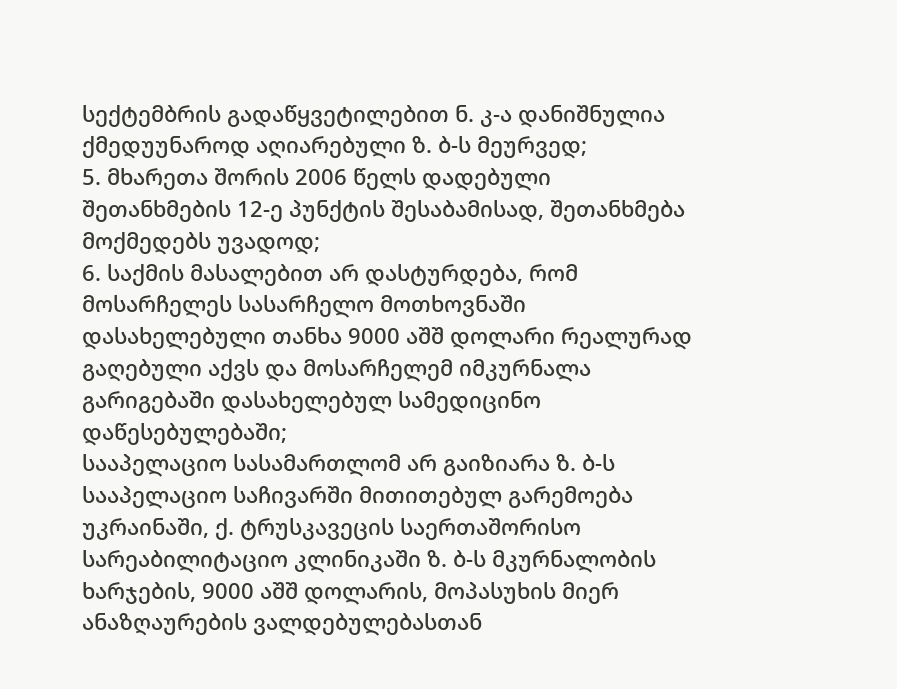სექტემბრის გადაწყვეტილებით ნ. კ-ა დანიშნულია ქმედუუნაროდ აღიარებული ზ. ბ-ს მეურვედ;
5. მხარეთა შორის 2006 წელს დადებული შეთანხმების 12-ე პუნქტის შესაბამისად, შეთანხმება მოქმედებს უვადოდ;
6. საქმის მასალებით არ დასტურდება, რომ მოსარჩელეს სასარჩელო მოთხოვნაში დასახელებული თანხა 9000 აშშ დოლარი რეალურად გაღებული აქვს და მოსარჩელემ იმკურნალა გარიგებაში დასახელებულ სამედიცინო დაწესებულებაში;
სააპელაციო სასამართლომ არ გაიზიარა ზ. ბ-ს სააპელაციო საჩივარში მითითებულ გარემოება უკრაინაში, ქ. ტრუსკავეცის საერთაშორისო სარეაბილიტაციო კლინიკაში ზ. ბ-ს მკურნალობის ხარჯების, 9000 აშშ დოლარის, მოპასუხის მიერ ანაზღაურების ვალდებულებასთან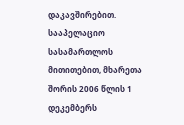დაკავშირებით. სააპელაციო სასამართლოს მითითებით, მხარეთა შორის 2006 წლის 1 დეკემბერს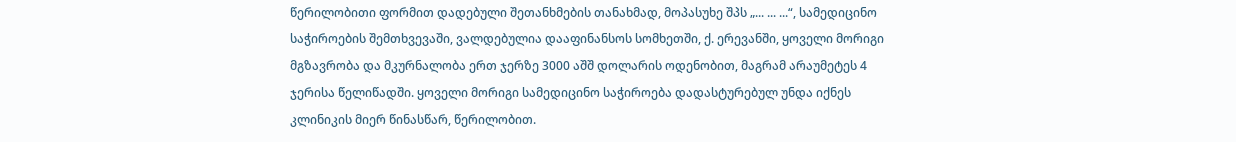წერილობითი ფორმით დადებული შეთანხმების თანახმად, მოპასუხე შპს „... ... ...“, სამედიცინო საჭიროების შემთხვევაში, ვალდებულია დააფინანსოს სომხეთში, ქ. ერევანში, ყოველი მორიგი მგზავრობა და მკურნალობა ერთ ჯერზე 3000 აშშ დოლარის ოდენობით, მაგრამ არაუმეტეს 4 ჯერისა წელიწადში. ყოველი მორიგი სამედიცინო საჭიროება დადასტურებულ უნდა იქნეს კლინიკის მიერ წინასწარ, წერილობით.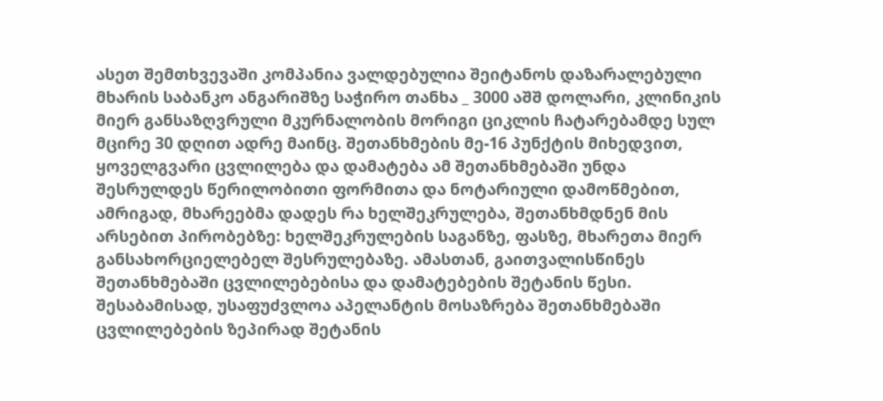ასეთ შემთხვევაში კომპანია ვალდებულია შეიტანოს დაზარალებული მხარის საბანკო ანგარიშზე საჭირო თანხა _ 3000 აშშ დოლარი, კლინიკის მიერ განსაზღვრული მკურნალობის მორიგი ციკლის ჩატარებამდე სულ მცირე 30 დღით ადრე მაინც. შეთანხმების მე-16 პუნქტის მიხედვით, ყოველგვარი ცვლილება და დამატება ამ შეთანხმებაში უნდა შესრულდეს წერილობითი ფორმითა და ნოტარიული დამოწმებით, ამრიგად, მხარეებმა დადეს რა ხელშეკრულება, შეთანხმდნენ მის არსებით პირობებზე: ხელშეკრულების საგანზე, ფასზე, მხარეთა მიერ განსახორციელებელ შესრულებაზე. ამასთან, გაითვალისწინეს შეთანხმებაში ცვლილებებისა და დამატებების შეტანის წესი. შესაბამისად, უსაფუძვლოა აპელანტის მოსაზრება შეთანხმებაში ცვლილებების ზეპირად შეტანის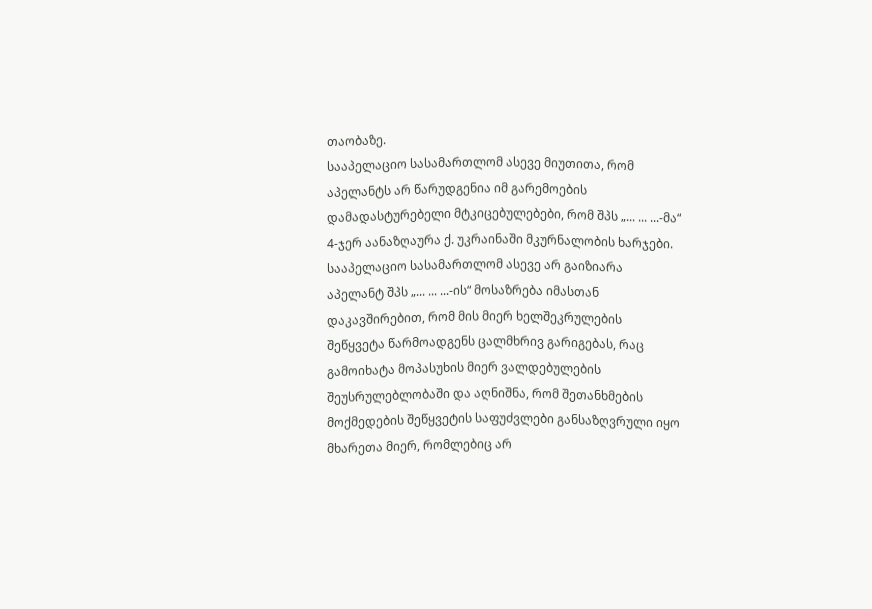თაობაზე.
სააპელაციო სასამართლომ ასევე მიუთითა, რომ აპელანტს არ წარუდგენია იმ გარემოების დამადასტურებელი მტკიცებულებები, რომ შპს „... ... ...-მა“ 4-ჯერ აანაზღაურა ქ. უკრაინაში მკურნალობის ხარჯები.
სააპელაციო სასამართლომ ასევე არ გაიზიარა აპელანტ შპს „... ... ...-ის“ მოსაზრება იმასთან დაკავშირებით, რომ მის მიერ ხელშეკრულების შეწყვეტა წარმოადგენს ცალმხრივ გარიგებას, რაც გამოიხატა მოპასუხის მიერ ვალდებულების შეუსრულებლობაში და აღნიშნა, რომ შეთანხმების მოქმედების შეწყვეტის საფუძვლები განსაზღვრული იყო მხარეთა მიერ, რომლებიც არ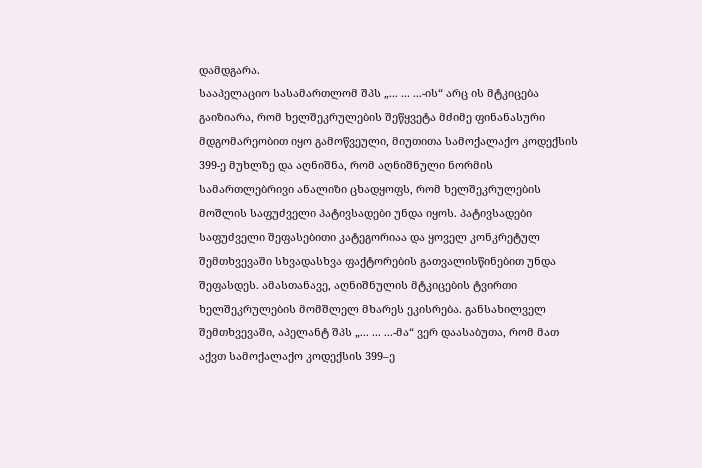დამდგარა.
სააპელაციო სასამართლომ შპს „... ... ...-ის“ არც ის მტკიცება გაიზიარა, რომ ხელშეკრულების შეწყვეტა მძიმე ფინანასური მდგომარეობით იყო გამოწვეული, მიუთითა სამოქალაქო კოდექსის 399-ე მუხლზე და აღნიშნა, რომ აღნიშნული ნორმის სამართლებრივი ანალიზი ცხადყოფს, რომ ხელშეკრულების მოშლის საფუძველი პატივსადები უნდა იყოს. პატივსადები საფუძველი შეფასებითი კატეგორიაა და ყოველ კონკრეტულ შემთხვევაში სხვადასხვა ფაქტორების გათვალისწინებით უნდა შეფასდეს. ამასთანავე, აღნიშნულის მტკიცების ტვირთი ხელშეკრულების მომშლელ მხარეს ეკისრება. განსახილველ შემთხვევაში, აპელანტ შპს „... ... ...-მა“ ვერ დაასაბუთა, რომ მათ აქვთ სამოქალაქო კოდექსის 399–ე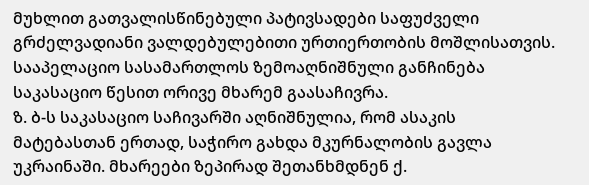მუხლით გათვალისწინებული პატივსადები საფუძველი გრძელვადიანი ვალდებულებითი ურთიერთობის მოშლისათვის.
სააპელაციო სასამართლოს ზემოაღნიშნული განჩინება საკასაციო წესით ორივე მხარემ გაასაჩივრა.
ზ. ბ-ს საკასაციო საჩივარში აღნიშნულია, რომ ასაკის მატებასთან ერთად, საჭირო გახდა მკურნალობის გავლა უკრაინაში. მხარეები ზეპირად შეთანხმდნენ ქ.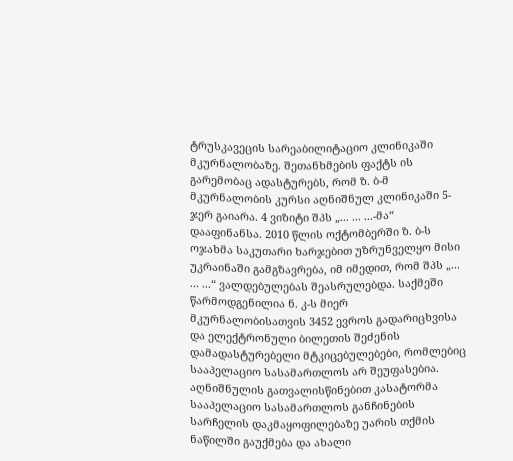ტრუსკავეცის სარეაბილიტაციო კლინიკაში მკურნალობაზე. შეთანხმების ფაქტს ის გარემობაც ადასტურებს, რომ ზ. ბ-მ მკურნალობის კურსი აღნიშნულ კლინიკაში 5-ჯერ გაიარა. 4 ვიზიტი შპს „... ... ...-მა“ დააფინანსა. 2010 წლის ოქტომბერში ზ. ბ-ს ოჯახმა საკუთარი ხარჯებით უზრუნველყო მისი უკრაინაში გამგზავრება, იმ იმედით, რომ შპს „... ... ...“ ვალდებულებას შეასრულებდა. საქმეში წარმოდგენილია ნ. კ-ს მიერ მკურნალობისათვის 3452 ევროს გადარიცხვისა და ელექტრონული ბილეთის შეძენის დამადასტურებელი მტკიცებულებები, რომლებიც სააპელაციო სასამართლოს არ შეუფასებია.
აღნიშნულის გათვალისწინებით კასატორმა სააპელაციო სასამართლოს განჩინების სარჩელის დაკმაყოფილებაზე უარის თქმის ნაწილში გაუქმება და ახალი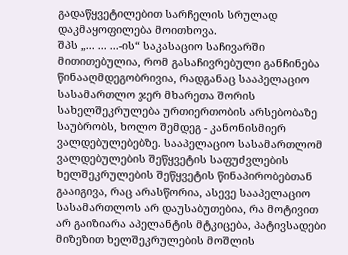გადაწყვეტილებით სარჩელის სრულად დაკმაყოფილება მოითხოვა.
შპს „... ... ...-ის“ საკასაციო საჩივარში მითითებულია, რომ გასაჩივრებული განჩინება წინააღმდეგობრივია, რადგანაც სააპელაციო სასამართლო ჯერ მხარეთა შორის სახელშეკრულება ურთიერთობის არსებობაზე საუბრობს, ხოლო შემდეგ - კანონისმიერ ვალდებულებებზე. სააპელაციო სასამართლომ ვალდებულების შეწყვეტის საფუძვლების ხელშეკრულების შეწყვეტის წინაპირობებთან გააიგივა, რაც არასწორია, ასევე სააპელაციო სასამართლოს არ დაუსაბუთებია, რა მოტივით არ გაიზიარა აპელანტის მტკიცება, პატივსადები მიზეზით ხელშეკრულების მოშლის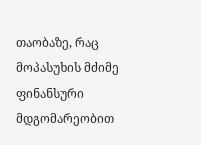თაობაზე, რაც მოპასუხის მძიმე ფინანსური მდგომარეობით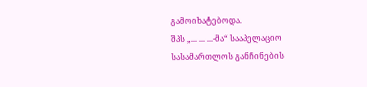გამოიხატებოდა.
შპს „... ... ...-მა“ სააპელაციო სასამართლოს განჩინების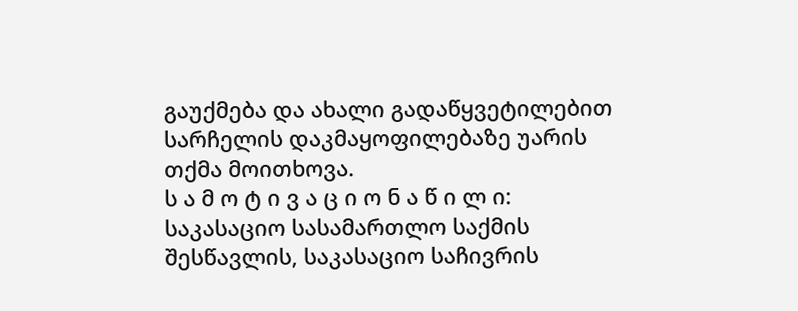გაუქმება და ახალი გადაწყვეტილებით სარჩელის დაკმაყოფილებაზე უარის თქმა მოითხოვა.
ს ა მ ო ტ ი ვ ა ც ი ო ნ ა წ ი ლ ი:
საკასაციო სასამართლო საქმის შესწავლის, საკასაციო საჩივრის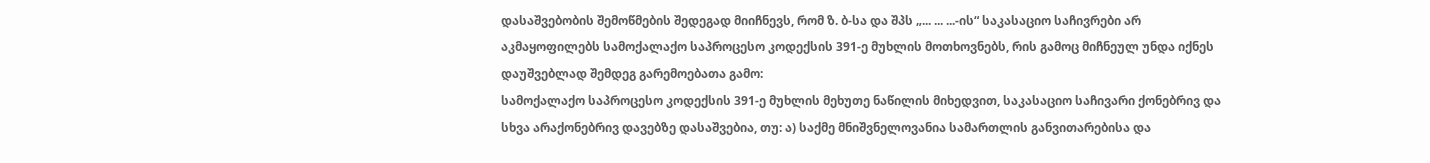დასაშვებობის შემოწმების შედეგად მიიჩნევს, რომ ზ. ბ-სა და შპს „... ... ...-ის“ საკასაციო საჩივრები არ აკმაყოფილებს სამოქალაქო საპროცესო კოდექსის 391-ე მუხლის მოთხოვნებს, რის გამოც მიჩნეულ უნდა იქნეს დაუშვებლად შემდეგ გარემოებათა გამო:
სამოქალაქო საპროცესო კოდექსის 391-ე მუხლის მეხუთე ნაწილის მიხედვით, საკასაციო საჩივარი ქონებრივ და სხვა არაქონებრივ დავებზე დასაშვებია, თუ: ა) საქმე მნიშვნელოვანია სამართლის განვითარებისა და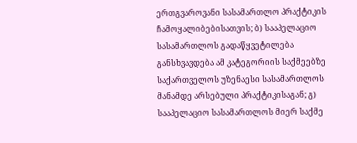ერთგვაროვანი სასამართლო პრაქტიკის ჩამოყალიბებისათვის; ბ) სააპელაციო სასამართლოს გადაწყვეტილება განსხვავდება ამ კატეგორიის საქმეებზე საქართველოს უზენაესი სასამართლოს მანამდე არსებული პრაქტიკისაგან; გ) სააპელაციო სასამართლოს მიერ საქმე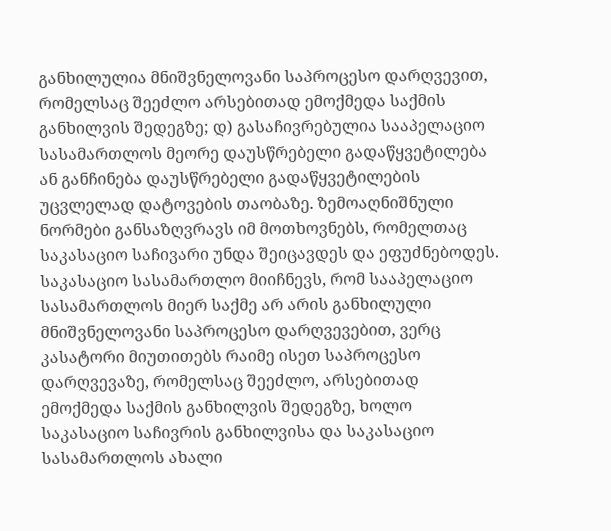განხილულია მნიშვნელოვანი საპროცესო დარღვევით, რომელსაც შეეძლო არსებითად ემოქმედა საქმის განხილვის შედეგზე; დ) გასაჩივრებულია სააპელაციო სასამართლოს მეორე დაუსწრებელი გადაწყვეტილება ან განჩინება დაუსწრებელი გადაწყვეტილების უცვლელად დატოვების თაობაზე. ზემოაღნიშნული ნორმები განსაზღვრავს იმ მოთხოვნებს, რომელთაც საკასაციო საჩივარი უნდა შეიცავდეს და ეფუძნებოდეს.
საკასაციო სასამართლო მიიჩნევს, რომ სააპელაციო სასამართლოს მიერ საქმე არ არის განხილული მნიშვნელოვანი საპროცესო დარღვევებით, ვერც კასატორი მიუთითებს რაიმე ისეთ საპროცესო დარღვევაზე, რომელსაც შეეძლო, არსებითად ემოქმედა საქმის განხილვის შედეგზე, ხოლო საკასაციო საჩივრის განხილვისა და საკასაციო სასამართლოს ახალი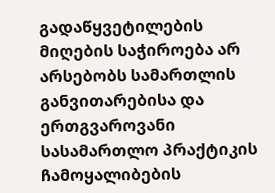გადაწყვეტილების მიღების საჭიროება არ არსებობს სამართლის განვითარებისა და ერთგვაროვანი სასამართლო პრაქტიკის ჩამოყალიბების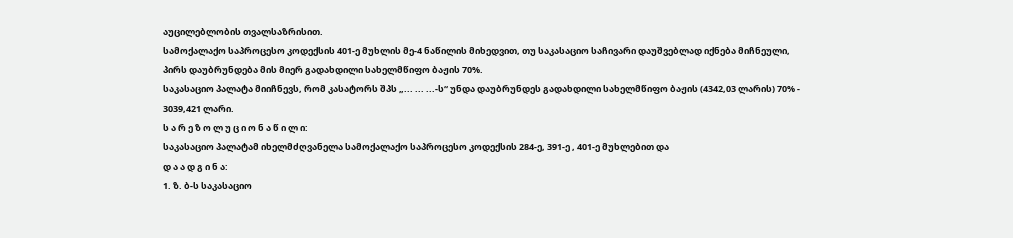აუცილებლობის თვალსაზრისით.
სამოქალაქო საპროცესო კოდექსის 401-ე მუხლის მე-4 ნაწილის მიხედვით, თუ საკასაციო საჩივარი დაუშვებლად იქნება მიჩნეული, პირს დაუბრუნდება მის მიერ გადახდილი სახელმწიფო ბაჟის 70%.
საკასაციო პალატა მიიჩნევს, რომ კასატორს შპს „... ... ...-ს“ უნდა დაუბრუნდეს გადახდილი სახელმწიფო ბაჟის (4342,03 ლარის) 70% - 3039,421 ლარი.
ს ა რ ე ზ ო ლ უ ც ი ო ნ ა წ ი ლ ი:
საკასაციო პალატამ იხელმძღვანელა სამოქალაქო საპროცესო კოდექსის 284-ე, 391-ე , 401-ე მუხლებით და
დ ა ა დ გ ი ნ ა:
1. ზ. ბ-ს საკასაციო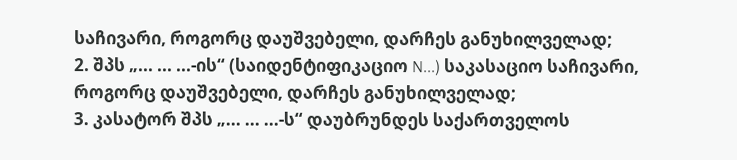საჩივარი, როგორც დაუშვებელი, დარჩეს განუხილველად;
2. შპს „... ... ...-ის“ (საიდენტიფიკაციო N...) საკასაციო საჩივარი, როგორც დაუშვებელი, დარჩეს განუხილველად;
3. კასატორ შპს „... ... ...-ს“ დაუბრუნდეს საქართველოს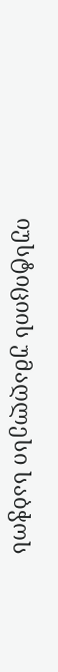იუსტიციის უმაღლესი საბჭოს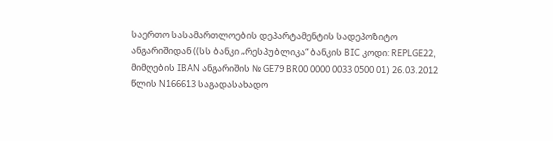საერთო სასამართლოების დეპარტამენტის სადეპოზიტო ანგარიშიდან ((სს ბანკი „რესპუბლიკა“ ბანკის BIC კოდი: REPLGE22, მიმღების IBAN ანგარიშის № GE79 BR00 0000 0033 0500 01) 26.03.2012 წლის N166613 საგადასახადო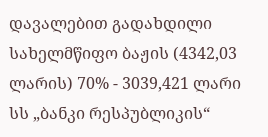დავალებით გადახდილი სახელმწიფო ბაჟის (4342,03 ლარის) 70% - 3039,421 ლარი სს „ბანკი რესპუბლიკის“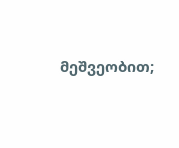მეშვეობით;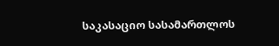საკასაციო სასამართლოს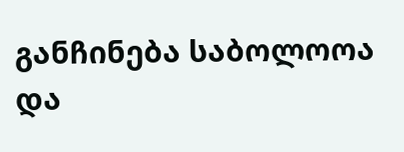განჩინება საბოლოოა და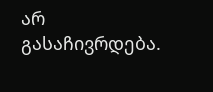არ გასაჩივრდება.